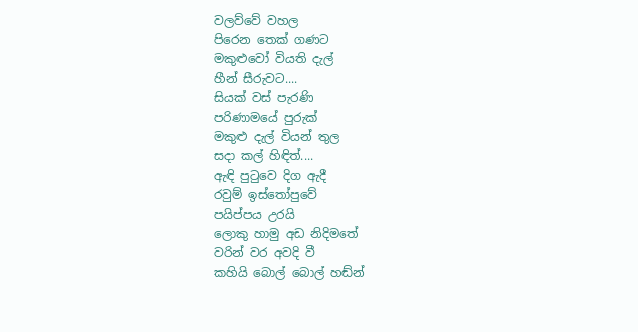වලව්වේ වහල
පිරෙන තෙක් ගණට
මකුළුවෝ වියති දැල්
හීන් සීරුවට....
සියක් වස් පැරණි
පරිණාමයේ පුරුක්
මකුළු දැල් වියන් තුල
සදා කල් හිඳිත්....
ඇඳි පුටුවෙ දිග ඇදී
රවුම් ඉස්තෝපුවේ
පයිප්පය උරයි
ලොකු හාමු අඩ නිදිමතේ
වරින් වර අවදි වී
කහියි බොල් බොල් හඬ්න්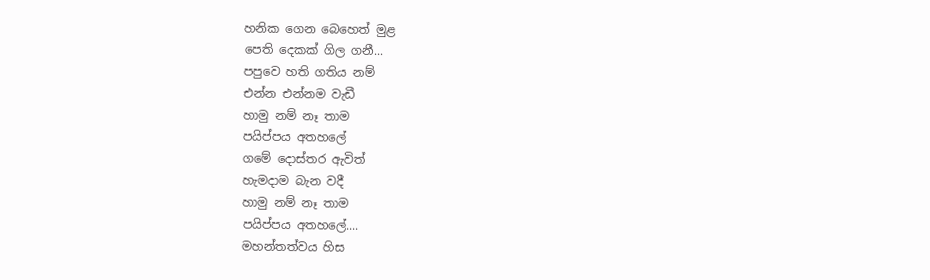හනික ගෙන බෙහෙත් මුළ
පෙති දෙකක් ගිල ගනී...
පපුවෙ හති ගතිය නම්
එන්න එන්නම වැඩී
හාමු නම් නෑ තාම
පයිප්පය අතහලේ
ගමේ දොස්තර ඇවිත්
හැමදාම බැන වදී
හාමු නම් නෑ තාම
පයිප්පය අතහලේ....
මහන්තත්වය හිස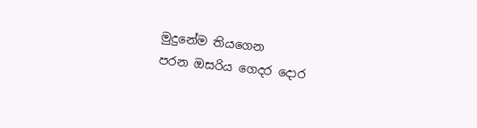මුදුනේම තියගෙන
පරන ඔසරිය ගෙදර දොර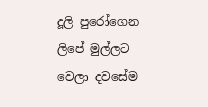දූලි පුරෝගෙන
ලිපේ මුල්ලට වෙලා දවසේම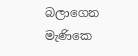බලාගෙන
මැණිකෙ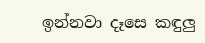ඉන්නවා දෑසෙ කඳුලු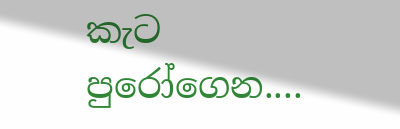කැට පුරෝගෙන....